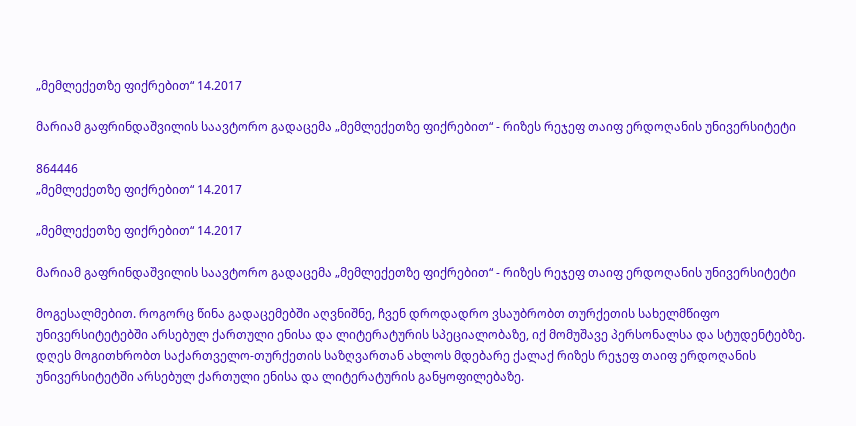„მემლექეთზე ფიქრებით“ 14.2017

მარიამ გაფრინდაშვილის საავტორო გადაცემა „მემლექეთზე ფიქრებით“ - რიზეს რეჯეფ თაიფ ერდოღანის უნივერსიტეტი

864446
„მემლექეთზე ფიქრებით“ 14.2017

„მემლექეთზე ფიქრებით“ 14.2017

მარიამ გაფრინდაშვილის საავტორო გადაცემა „მემლექეთზე ფიქრებით“ - რიზეს რეჯეფ თაიფ ერდოღანის უნივერსიტეტი

მოგესალმებით. როგორც წინა გადაცემებში აღვნიშნე, ჩვენ დროდადრო ვსაუბრობთ თურქეთის სახელმწიფო უნივერსიტეტებში არსებულ ქართული ენისა და ლიტერატურის სპეციალობაზე, იქ მომუშავე პერსონალსა და სტუდენტებზე. დღეს მოგითხრობთ საქართველო-თურქეთის საზღვართან ახლოს მდებარე ქალაქ რიზეს რეჯეფ თაიფ ერდოღანის უნივერსიტეტში არსებულ ქართული ენისა და ლიტერატურის განყოფილებაზე.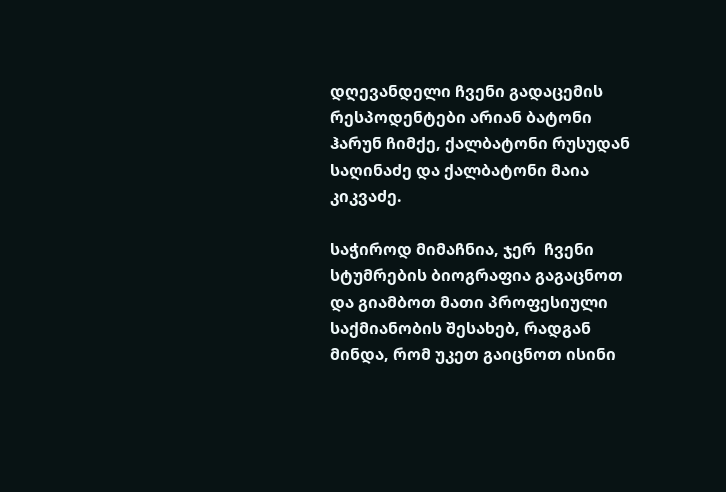დღევანდელი ჩვენი გადაცემის რესპოდენტები არიან ბატონი ჰარუნ ჩიმქე, ქალბატონი რუსუდან საღინაძე და ქალბატონი მაია კიკვაძე.

საჭიროდ მიმაჩნია, ჯერ  ჩვენი სტუმრების ბიოგრაფია გაგაცნოთ და გიამბოთ მათი პროფესიული საქმიანობის შესახებ, რადგან მინდა, რომ უკეთ გაიცნოთ ისინი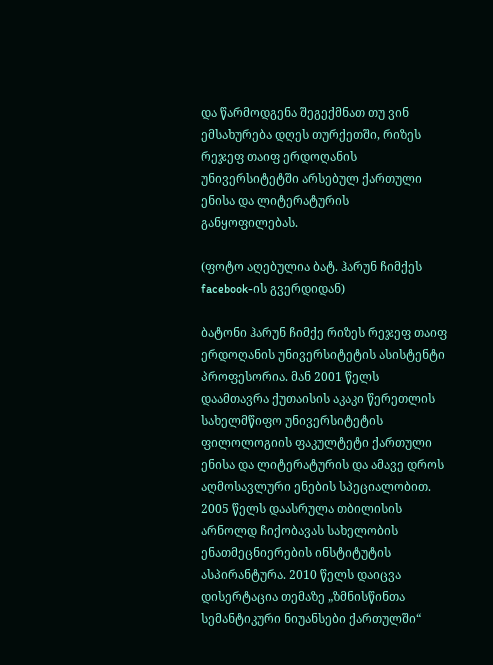და წარმოდგენა შეგექმნათ თუ ვინ ემსახურება დღეს თურქეთში, რიზეს რეჯეფ თაიფ ერდოღანის უნივერსიტეტში არსებულ ქართული ენისა და ლიტერატურის განყოფილებას.

(ფოტო აღებულია ბატ. ჰარუნ ჩიმქეს facebook-ის გვერდიდან)

ბატონი ჰარუნ ჩიმქე რიზეს რეჯეფ თაიფ ერდოღანის უნივერსიტეტის ასისტენტი პროფესორია. მან 2001 წელს დაამთავრა ქუთაისის აკაკი წერეთლის სახელმწიფო უნივერსიტეტის ფილოლოგიის ფაკულტეტი ქართული ენისა და ლიტერატურის და ამავე დროს აღმოსავლური ენების სპეციალობით. 2005 წელს დაასრულა თბილისის არნოლდ ჩიქობავას სახელობის ენათმეცნიერების ინსტიტუტის ასპირანტურა. 2010 წელს დაიცვა დისერტაცია თემაზე „ზმნისწინთა სემანტიკური ნიუანსები ქართულში“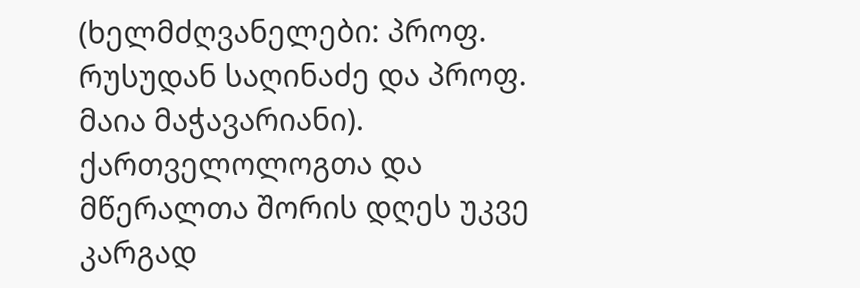(ხელმძღვანელები: პროფ. რუსუდან საღინაძე და პროფ. მაია მაჭავარიანი). ქართველოლოგთა და მწერალთა შორის დღეს უკვე კარგად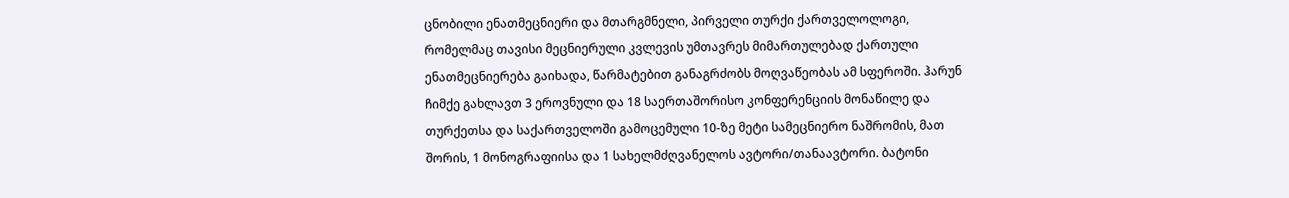ცნობილი ენათმეცნიერი და მთარგმნელი, პირველი თურქი ქართველოლოგი, რომელმაც თავისი მეცნიერული კვლევის უმთავრეს მიმართულებად ქართული ენათმეცნიერება გაიხადა, წარმატებით განაგრძობს მოღვაწეობას ამ სფეროში. ჰარუნ ჩიმქე გახლავთ 3 ეროვნული და 18 საერთაშორისო კონფერენციის მონაწილე და თურქეთსა და საქართველოში გამოცემული 10-ზე მეტი სამეცნიერო ნაშრომის, მათ შორის, 1 მონოგრაფიისა და 1 სახელმძღვანელოს ავტორი/თანაავტორი. ბატონი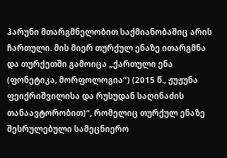ჰარუნი მთარგმნელობით საქმიანობაშიც არის ჩართული. მის მიერ თურქულ ენაზე ითარგმნა და თურქეთში გამოიცა „ქართული ენა (ფონეტიკა, მორფოლოგია“) (2015 წ., ჟუჟუნა ფეიქრიშვილისა და რუსუდან საღინაძის თანაავტორობით)“, რომელიც თურქულ ენაზე შესრულებული სამეცნიერო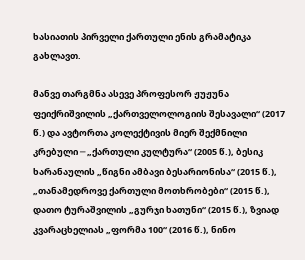ხასიათის პირველი ქართული ენის გრამატიკა გახლავთ.

მანვე თარგმნა ასევე პროფესორ ჟუჟუნა ფეიქრიშვილის „ქართველოლოგიის შესავალი“ (2017 წ.) და ავტორთა კოლექტივის მიერ შექმნილი კრებული ─ „ქართული კულტურა“ (2005 წ.), ბესიკ ხარანაულის „წიგნი ამბავი ბესარიონისა“ (2015 წ.), „თანამედროვე ქართული მოთხრობები“ (2015 წ.), დათო ტურაშვილის „გურჯი ხათუნი“ (2015 წ.), ზვიად კვარაცხელიას „ფორმა 100“ (2016 წ.), ნინო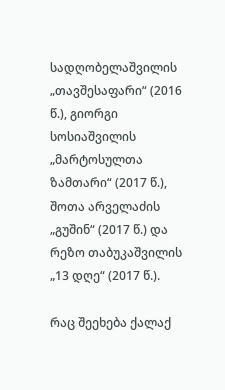სადღობელაშვილის „თავშესაფარი“ (2016 წ.), გიორგი სოსიაშვილის „მარტოსულთა ზამთარი“ (2017 წ.), შოთა არველაძის „გუშინ“ (2017 წ.) და რეზო თაბუკაშვილის „13 დღე“ (2017 წ.).

რაც შეეხება ქალაქ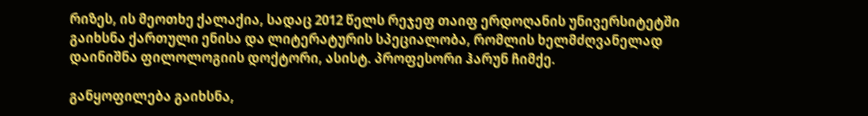რიზეს, ის მეოთხე ქალაქია, სადაც 2012 წელს რეჯეფ თაიფ ერდოღანის უნივერსიტეტში გაიხსნა ქართული ენისა და ლიტერატურის სპეციალობა, რომლის ხელმძღვანელად დაინიშნა ფილოლოგიის დოქტორი, ასისტ. პროფესორი ჰარუნ ჩიმქე.

განყოფილება გაიხსნა,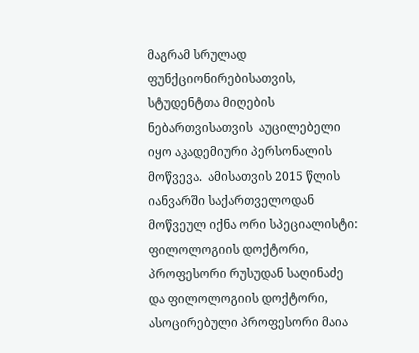მაგრამ სრულად ფუნქციონირებისათვის, სტუდენტთა მიღების ნებართვისათვის  აუცილებელი იყო აკადემიური პერსონალის მოწვევა.  ამისათვის 2015 წლის იანვარში საქართველოდან მოწვეულ იქნა ორი სპეციალისტი: ფილოლოგიის დოქტორი, პროფესორი რუსუდან საღინაძე  და ფილოლოგიის დოქტორი, ასოცირებული პროფესორი მაია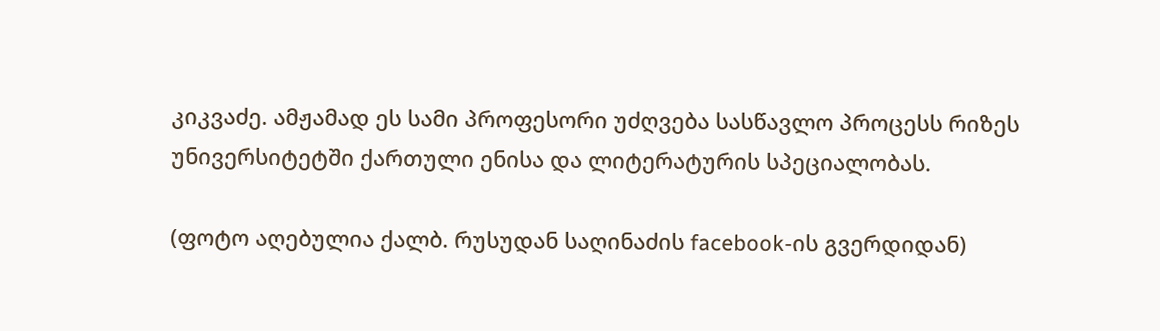კიკვაძე. ამჟამად ეს სამი პროფესორი უძღვება სასწავლო პროცესს რიზეს უნივერსიტეტში ქართული ენისა და ლიტერატურის სპეციალობას.

(ფოტო აღებულია ქალბ. რუსუდან საღინაძის facebook-ის გვერდიდან)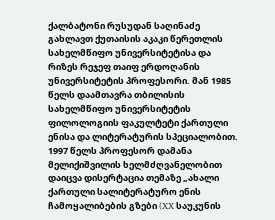ქალბატონი რუსუდან საღინაძე  გახლავთ ქუთაისის აკაკი წერეთლის სახელმწიფო უნივერსიტეტისა და რიზეს რეჯეფ თაიფ ერდოღანის უნივერსიტეტის პროფესორი. მან 1985 წელს დაამთავრა თბილისის სახელმწიფო უნივერსიტეტის ფილოლოგიის ფაკულტეტი ქართული ენისა და ლიტერატურის სპეციალობით. 1997 წელს პროფესორ დამანა მელიქიშვილის ხელმძღვანელობით დაიცვა დისერტაცია თემაზე „ახალი ქართული სალიტერატურო ენის ჩამოყალიბების გზები (XX საუკუნის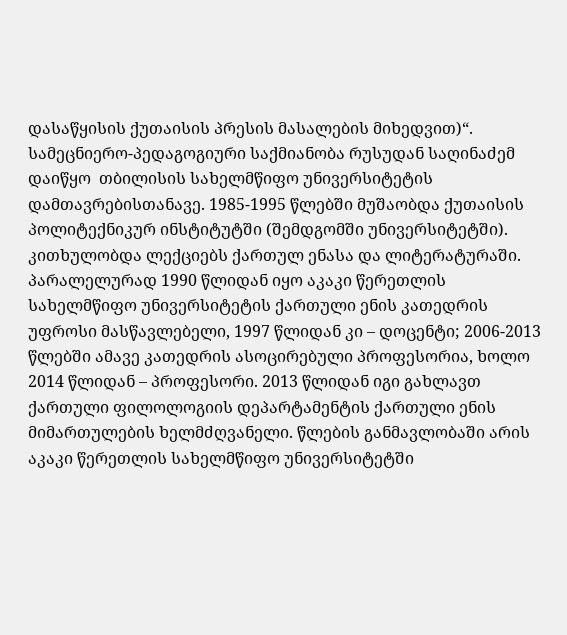დასაწყისის ქუთაისის პრესის მასალების მიხედვით)“. სამეცნიერო-პედაგოგიური საქმიანობა რუსუდან საღინაძემ დაიწყო  თბილისის სახელმწიფო უნივერსიტეტის დამთავრებისთანავე. 1985-1995 წლებში მუშაობდა ქუთაისის პოლიტექნიკურ ინსტიტუტში (შემდგომში უნივერსიტეტში). კითხულობდა ლექციებს ქართულ ენასა და ლიტერატურაში. პარალელურად 1990 წლიდან იყო აკაკი წერეთლის სახელმწიფო უნივერსიტეტის ქართული ენის კათედრის უფროსი მასწავლებელი, 1997 წლიდან კი – დოცენტი; 2006-2013 წლებში ამავე კათედრის ასოცირებული პროფესორია, ხოლო 2014 წლიდან – პროფესორი. 2013 წლიდან იგი გახლავთ ქართული ფილოლოგიის დეპარტამენტის ქართული ენის მიმართულების ხელმძღვანელი. წლების განმავლობაში არის აკაკი წერეთლის სახელმწიფო უნივერსიტეტში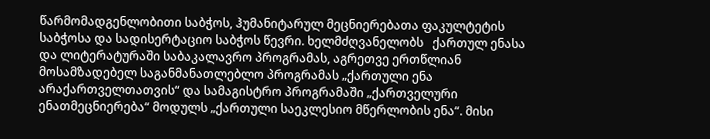წარმომადგენლობითი საბჭოს, ჰუმანიტარულ მეცნიერებათა ფაკულტეტის საბჭოსა და სადისერტაციო საბჭოს წევრი. ხელმძღვანელობს   ქართულ ენასა და ლიტერატურაში საბაკალავრო პროგრამას, აგრეთვე ერთწლიან მოსამზადებელ საგანმანათლებლო პროგრამას „ქართული ენა არაქართველთათვის“ და სამაგისტრო პროგრამაში „ქართველური ენათმეცნიერება“ მოდულს „ქართული საეკლესიო მწერლობის ენა“. მისი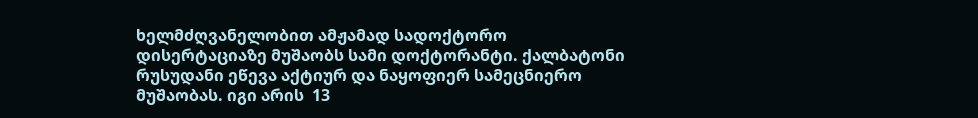ხელმძღვანელობით ამჟამად სადოქტორო დისერტაციაზე მუშაობს სამი დოქტორანტი. ქალბატონი რუსუდანი ეწევა აქტიურ და ნაყოფიერ სამეცნიერო მუშაობას. იგი არის  13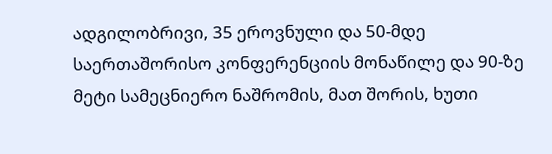ადგილობრივი, 35 ეროვნული და 50-მდე საერთაშორისო კონფერენციის მონაწილე და 90-ზე მეტი სამეცნიერო ნაშრომის, მათ შორის, ხუთი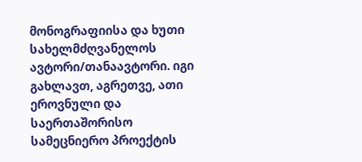მონოგრაფიისა და ხუთი სახელმძღვანელოს ავტორი/თანაავტორი. იგი გახლავთ, აგრეთვე, ათი  ეროვნული და საერთაშორისო სამეცნიერო პროექტის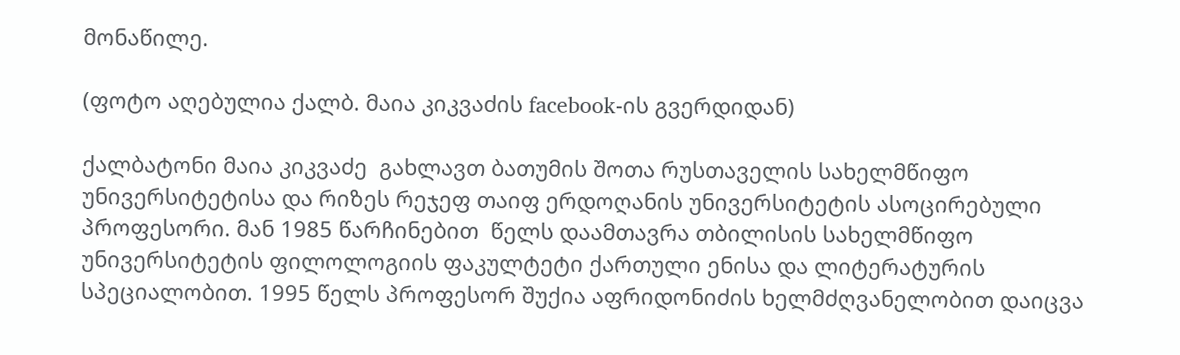მონაწილე.

(ფოტო აღებულია ქალბ. მაია კიკვაძის facebook-ის გვერდიდან)

ქალბატონი მაია კიკვაძე  გახლავთ ბათუმის შოთა რუსთაველის სახელმწიფო უნივერსიტეტისა და რიზეს რეჯეფ თაიფ ერდოღანის უნივერსიტეტის ასოცირებული პროფესორი. მან 1985 წარჩინებით  წელს დაამთავრა თბილისის სახელმწიფო უნივერსიტეტის ფილოლოგიის ფაკულტეტი ქართული ენისა და ლიტერატურის სპეციალობით. 1995 წელს პროფესორ შუქია აფრიდონიძის ხელმძღვანელობით დაიცვა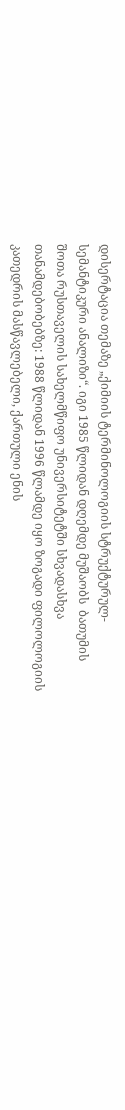დისერტაცია თემაზე „ქიმიის ტერმინოლოგიის სტრუქტურულ-სემანტიკური ანალიზი“. იგი 1985 წლიდან დღემდე მუშაობს  ბათუმის შოთა რუსთაველის სახელმწიფო უნივერსიტეტში სხვადასხვა თანამდებობებზე: 1988 წლიდან 1996 წლამდე იყო ზოგადი ფილოლოგიის კათედრის მასწავლებელი, ქართული ენის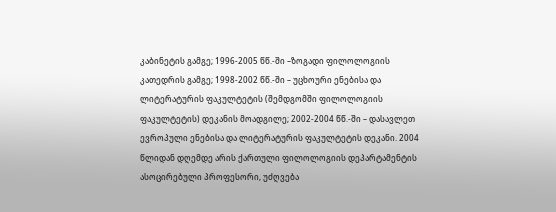კაბინეტის გამგე; 1996-2005 წწ.-ში –ზოგადი ფილოლოგიის კათედრის გამგე; 1998-2002 წწ.-ში – უცხოური ენებისა და ლიტერატურის ფაკულტეტის (შემდგომში ფილოლოგიის ფაკულტეტის) დეკანის მოადგილე; 2002-2004 წწ.-ში – დასავლეთ ევროპული ენებისა და ლიტერატურის ფაკულტეტის დეკანი. 2004 წლიდან დღემდე არის ქართული ფილოლოგიის დეპარტამენტის ასოცირებული პროფესორი, უძღვება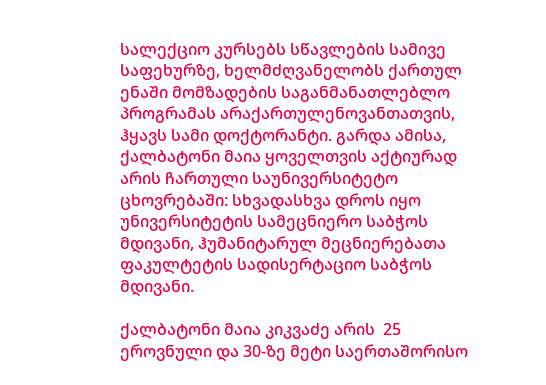სალექციო კურსებს სწავლების სამივე საფეხურზე, ხელმძღვანელობს ქართულ ენაში მომზადების საგანმანათლებლო პროგრამას არაქართულენოვანთათვის, ჰყავს სამი დოქტორანტი. გარდა ამისა, ქალბატონი მაია ყოველთვის აქტიურად არის ჩართული საუნივერსიტეტო ცხოვრებაში: სხვადასხვა დროს იყო უნივერსიტეტის სამეცნიერო საბჭოს მდივანი, ჰუმანიტარულ მეცნიერებათა ფაკულტეტის სადისერტაციო საბჭოს მდივანი.

ქალბატონი მაია კიკვაძე არის  25 ეროვნული და 30-ზე მეტი საერთაშორისო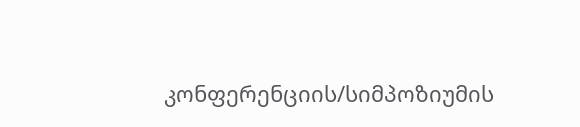კონფერენციის/სიმპოზიუმის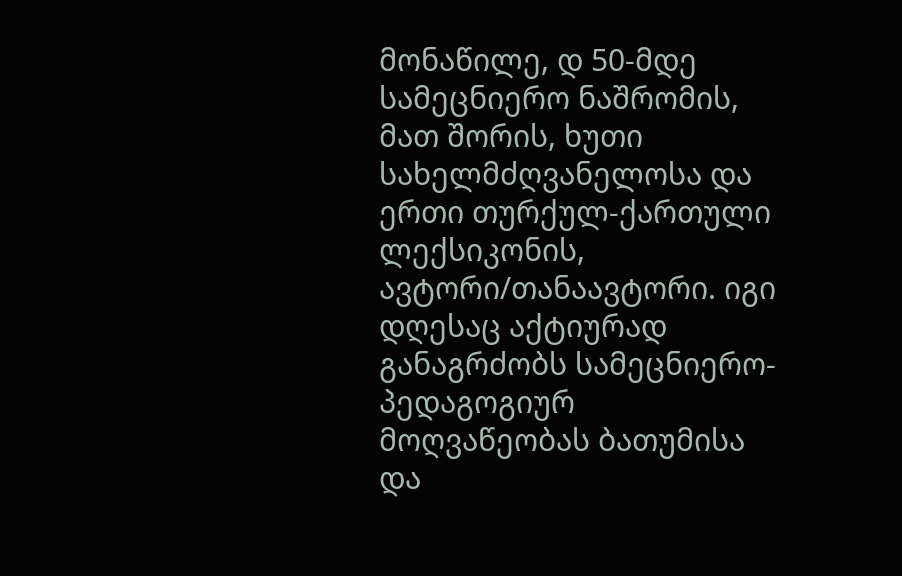მონაწილე, დ 50-მდე სამეცნიერო ნაშრომის, მათ შორის, ხუთი სახელმძღვანელოსა და ერთი თურქულ-ქართული ლექსიკონის, ავტორი/თანაავტორი. იგი დღესაც აქტიურად განაგრძობს სამეცნიერო-პედაგოგიურ მოღვაწეობას ბათუმისა და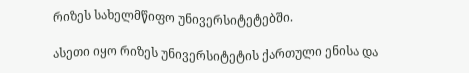რიზეს სახელმწიფო უნივერსიტეტებში.

ასეთი იყო რიზეს უნივერსიტეტის ქართული ენისა და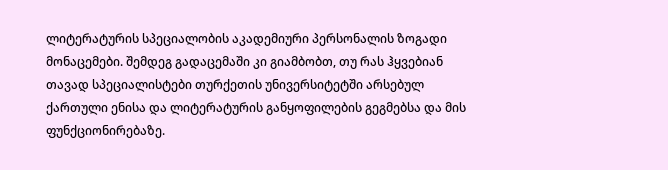ლიტერატურის სპეციალობის აკადემიური პერსონალის ზოგადი მონაცემები. შემდეგ გადაცემაში კი გიამბობთ, თუ რას ჰყვებიან თავად სპეციალისტები თურქეთის უნივერსიტეტში არსებულ ქართული ენისა და ლიტერატურის განყოფილების გეგმებსა და მის ფუნქციონირებაზე.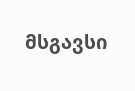მსგავსი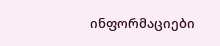ინფორმაციები